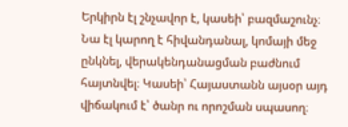Երկիրն էլ շնչավոր է, կասեի՝ բազմաշունչ։ Նա էլ կարող է հիվանդանալ, կոմայի մեջ ընկնել, վերակենդանացման բաժնում հայտնվել։ Կասեի՝ Հայաստանն այսօր այդ վիճակում է՝ ծանր ու որոշման սպասող։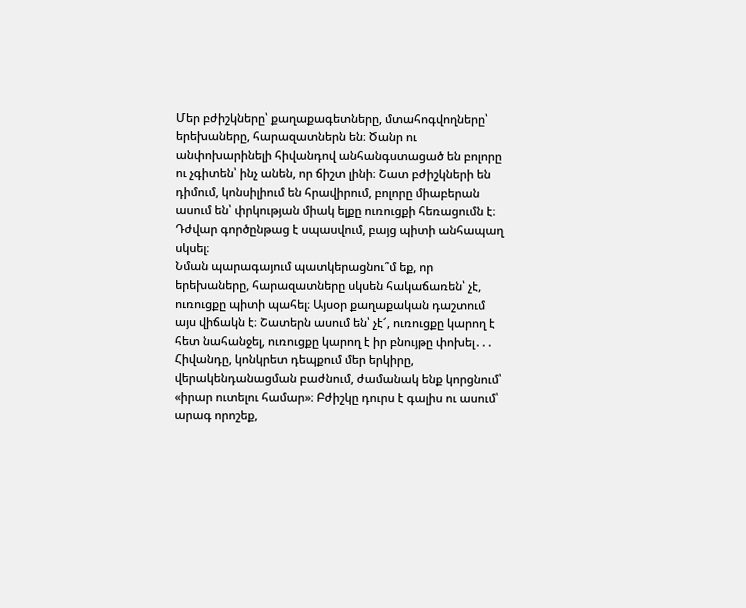Մեր բժիշկները՝ քաղաքագետները, մտահոգվողները՝ երեխաները, հարազատներն են։ Ծանր ու անփոխարինելի հիվանդով անհանգստացած են բոլորը ու չգիտեն՝ ինչ անեն, որ ճիշտ լինի։ Շատ բժիշկների են դիմում, կոնսիլիում են հրավիրում, բոլորը միաբերան ասում են՝ փրկության միակ ելքը ուռուցքի հեռացումն է։ Դժվար գործընթաց է սպասվում, բայց պիտի անհապաղ սկսել։
Նման պարագայում պատկերացնու՞մ եք, որ երեխաները, հարազատները սկսեն հակաճառեն՝ չէ, ուռուցքը պիտի պահել։ Այսօր քաղաքական դաշտում այս վիճակն է։ Շատերն ասում են՝ չէ՜, ուռուցքը կարող է հետ նահանջել, ուռուցքը կարող է իր բնույթը փոխել․․․ Հիվանդը, կոնկրետ դեպքում մեր երկիրը, վերակենդանացման բաժնում, ժամանակ ենք կորցնում՝ «իրար ուտելու համար»։ Բժիշկը դուրս է գալիս ու ասում՝ արագ որոշեք,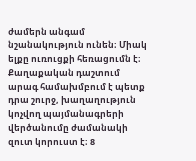ժամերն անգամ նշանակություն ունեն։ Միակ ելքը ուռուցքի հեռացումն է։ Քաղաքական դաշտում արագ համախմբում է պետք դրա շուրջ, խաղաղություն կոչվող պայմանագրերի վերծանումը ժամանակի զուտ կորուստ է։ 8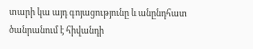տարի կա այդ գոյացությունը և անընդհատ ծանրանում է հիվանդի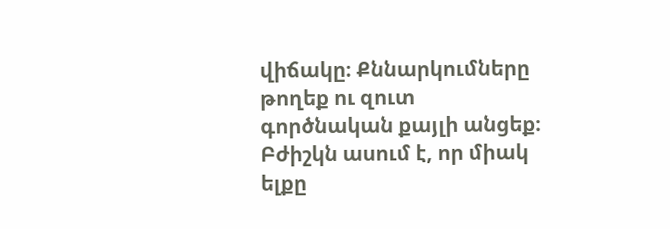վիճակը։ Քննարկումները թողեք ու զուտ գործնական քայլի անցեք։ Բժիշկն ասում է, որ միակ ելքը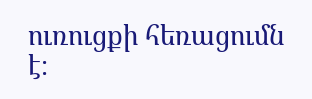ուռուցքի հեռացումն է։